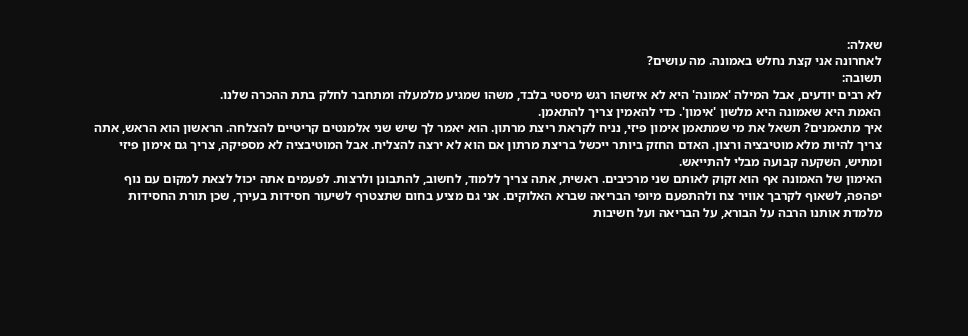שאלה:
לאחרונה אני קצת נחלש באמונה. מה עושים?
תשובה:
לא רבים יודעים, אבל המילה 'אמונה' היא לא איזשהו רגש מיסטי בלבד, משהו שמגיע מלמעלה ומתחבר לחלק בתת ההכרה שלנו.
האמת היא שאמונה היא מלשון 'אימון'. כדי להאמין צריך להתאמן.
איך מתאמנים? תשאל את מי שמתאמן אימון פיזי, נניח לקראת ריצת מרתון. הוא יאמר לך שיש שני אלמנטים קריטיים להצלחה. הראשון הוא הראש, אתה צריך להיות מלא מוטיבציה ורצון. האדם החזק ביותר ייכשל בריצת מרתון אם הוא לא ירצה להצליח. אבל המוטיבציה לא מספיקה, צריך גם אימון פיזי ומתיש, השקעה קבועה מבלי להתייאש.
האימון של האמונה אף הוא זקוק לאותם שני מרכיבים. ראשית, אתה צריך ללמוד, לחשוב, להתבונן ולרצות. לפעמים אתה יכול לצאת למקום עם נוף יפהפה, לשאוף לקרבך אוויר צח ולהתפעם מיופי הבריאה שברא האלוקים. אני גם מציע בחום שתצטרף לשיעור חסידות בעירך, שכן תורת החסידות מלמדת אותנו הרבה על הבורא, על הבריאה ועל חשיבות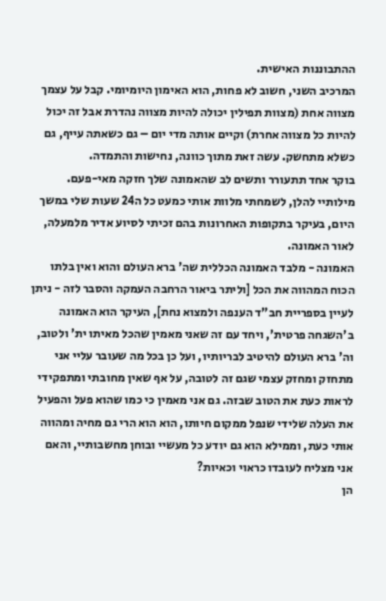ההתבוננות האישית.
המרכיב השני, חשוב לא פחות, הוא האימון היומיומי. קבל על עצמך מצווה אחת (מצוות תפילין יכולה להיות מצווה נהדרת אבל זה יכול להיות כל מצווה אחרת) וקיים אותה מדי יום – גם כשאתה עייף, גם כשלא מתחשק. עשה זאת מתוך כוונה, נחישות והתמדה.
בוקר אחד תתעורר ותשים לב שהאמונה שלך חזקה מאי-פעם.
מילותיי להלן, לשמחתי מלוות אותי כמעט כל ה24 שעות שלי במשך היום, בעיקר בתקופות האחרונות בהם זכיתי לסיוע אדיר מלמעלה, לאור האמונה.
האמונה - מלבד האמונה הכללית שה' ברא העולם והוא ואין בלתו הכוח המהווה את הכל [וליתר ביאור הרחבה העמקה והסבר לזה - ניתן לעיין בספריית חב"ד הענפה ולמצוא נחת], העיקר הוא האמונה ב'השגחה פרטית', ויחד עם זה שאני מאמין שהכל מאיתו ית' ולטוב, וה' ברא העולם להיטיב לבריותיו, ועל כן בכל מה שעובר עליי אני מתחזק ומחזק עצמי שגם זה לטובה, על אף שאין מחובתי ומתפקידי לראות כעת את הטוב שבזה. גם אני מאמין כי כמו שהוא פעל והפעיל את העלה שלידי שנפל ממקום חיותו, הוא הוא הרי גם מחיה ומהווה אותי כעת, וממילא הוא גם יודע כל מעשיי ובוחן מחשבותיי, והאם אני מצליח לעובדו כראוי וכאיות?
הן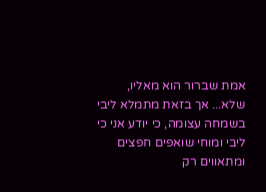אמת שברור הוא מאליו, שלא... אך בזאת מתמלא ליבי בשמחה עצומה, כי יודע אני כי ליבי ומוחי שואפים חפצים ומתאווים רק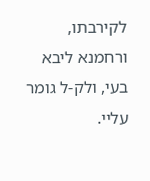לקירבתו, ורחמנא ליבא בעי, ולק-ל גומר עליי.